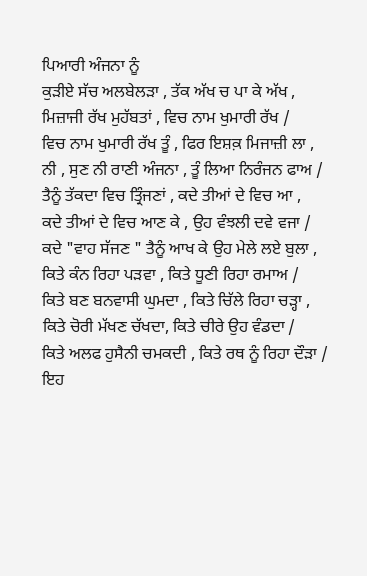ਪਿਆਰੀ ਅੰਜਨਾ ਨੂੰ
ਕੁੜੀਏ ਸੱਚ ਅਲਬੇਲੜਾ , ਤੱਕ ਅੱਖ ਚ ਪਾ ਕੇ ਅੱਖ ,
ਮਿਜ਼ਾਜੀ ਰੱਖ ਮੁਹੱਬਤਾਂ , ਵਿਚ ਨਾਮ ਖੁਮਾਰੀ ਰੱਖ /
ਵਿਚ ਨਾਮ ਖੁਮਾਰੀ ਰੱਖ ਤੂੰ , ਫਿਰ ਇਸ਼ਕ਼ ਮਿਜਾਜ਼ੀ ਲਾ ,
ਨੀ , ਸੁਣ ਨੀ ਰਾਣੀ ਅੰਜਨਾ , ਤੂੰ ਲਿਆ ਨਿਰੰਜਨ ਫਾਅ /
ਤੈਨੂੰ ਤੱਕਦਾ ਵਿਚ ਤ੍ਰਿੰਜਣਾਂ , ਕਦੇ ਤੀਆਂ ਦੇ ਵਿਚ ਆ ,
ਕਦੇ ਤੀਆਂ ਦੇ ਵਿਚ ਆਣ ਕੇ , ਉਹ ਵੰਝਲੀ ਦਵੇ ਵਜਾ /
ਕਦੇ "ਵਾਹ ਸੱਜਣ " ਤੈਨੂੰ ਆਖ ਕੇ ਉਹ ਮੇਲੇ ਲਏ ਬੁਲਾ ,
ਕਿਤੇ ਕੰਨ ਰਿਹਾ ਪੜਵਾ , ਕਿਤੇ ਧੂਣੀ ਰਿਹਾ ਰਮਾਅ /
ਕਿਤੇ ਬਣ ਬਨਵਾਸੀ ਘੁਮਦਾ , ਕਿਤੇ ਚਿੱਲੇ ਰਿਹਾ ਚੜ੍ਹਾ ,
ਕਿਤੇ ਚੋਰੀ ਮੱਖਣ ਚੱਖਦਾ, ਕਿਤੇ ਚੀਰੇ ਉਹ ਵੰਡਦਾ /
ਕਿਤੇ ਅਲਫ ਹੁਸੈਨੀ ਚਮਕਦੀ , ਕਿਤੇ ਰਥ ਨੂੰ ਰਿਹਾ ਦੌੜਾ /
ਇਹ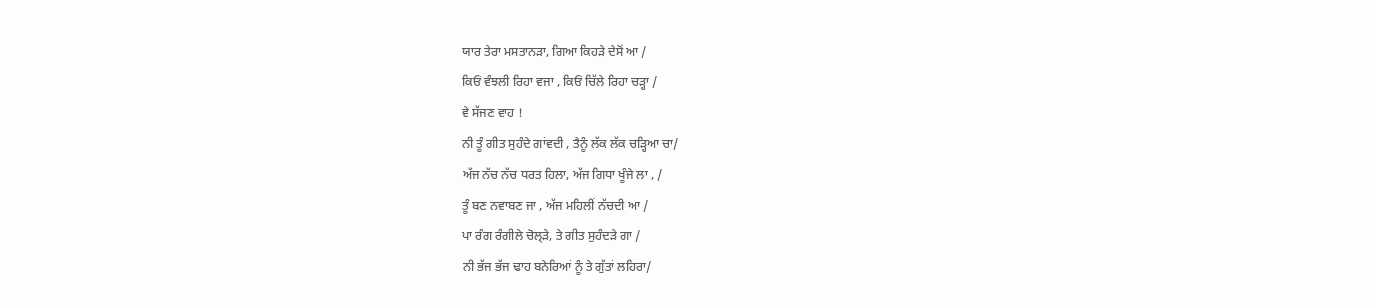ਯਾਰ ਤੇਰਾ ਮਸਤਾਨੜਾ, ਗਿਆ ਕਿਹੜੇ ਦੇਸੋਂ ਆ /
ਕਿਓਂ ਵੰਝਲੀ ਰਿਹਾ ਵਜਾ , ਕਿਓਂ ਚਿੱਲੇ ਰਿਹਾ ਚੜ੍ਹਾ /
ਵੇ ਸੱਜਣ ਵਾਹ !
ਨੀ ਤੂੰ ਗੀਤ ਸੁਹੰਦੇ ਗਾਂਵਦੀ , ਤੈਨੂੰ ਲੱਕ ਲੱਕ ਚੜ੍ਹਿਆ ਚਾ/
ਅੱਜ ਨੱਚ ਨੱਚ ਧਰਤ ਹਿਲਾ, ਅੱਜ ਗਿਧਾ ਖੂੰਜੇ ਲਾ , /
ਤੂੰ ਬਣ ਨਵਾਬਣ ਜਾ , ਅੱਜ ਮਹਿਲੀਂ ਨੱਚਦੀ ਆ /
ਪਾ ਰੰਗ ਰੰਗੀਲੇ ਚੋਲ੍ੜੇ, ਤੇ ਗੀਤ ਸੁਹੰਦੜੇ ਗਾ /
ਨੀ ਭੱਜ ਭੱਜ ਢਾਹ ਬਨੇਰਿਆਂ ਨੂੰ ਤੇ ਗੁੱਤਾਂ ਲਹਿਰਾ/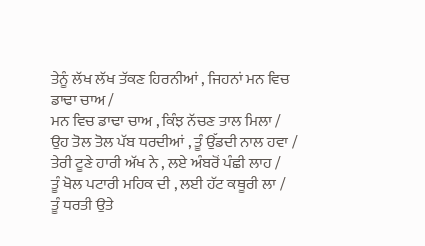ਤੇਨੂੰ ਲੱਖ ਲੱਖ ਤੱਕਣ ਹਿਰਨੀਆਂ , ਜਿਹਨਾਂ ਮਨ ਵਿਚ ਡਾਢਾ ਚਾਅ /
ਮਨ ਵਿਚ ਡਾਢਾ ਚਾਅ , ਕਿੰਝ ਨੱਚਣ ਤਾਲ ਮਿਲਾ /
ਉਹ ਤੋਲ ਤੋਲ ਪੱਬ ਧਰਦੀਆਂ , ਤੂੰ ਉੱਡਦੀ ਨਾਲ ਹਵਾ /
ਤੇਰੀ ਟੂਣੇ ਹਾਰੀ ਅੱਖ ਨੇ , ਲਏ ਅੰਬਰੋਂ ਪੰਛੀ ਲਾਹ /
ਤੂੰ ਖੋਲ ਪਟਾਰੀ ਮਹਿਕ ਦੀ , ਲਈ ਹੱਟ ਕਥੂਰੀ ਲਾ /
ਤੂੰ ਧਰਤੀ ਉਤੇ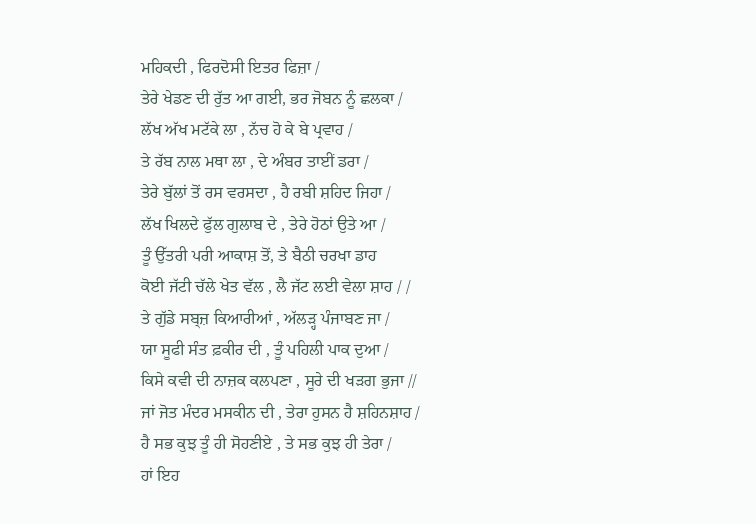ਮਹਿਕਦੀ , ਫਿਰਦੋਸੀ ਇਤਰ ਫਿਜ਼ਾ /
ਤੇਰੇ ਖੇਡਣ ਦੀ ਰੁੱਤ ਆ ਗਈ, ਭਰ ਜੋਬਨ ਨੂੰ ਛਲਕਾ /
ਲੱਖ ਅੱਖ ਮਟੱਕੇ ਲਾ , ਨੱਚ ਹੋ ਕੇ ਬੇ ਪ੍ਰਵਾਹ /
ਤੇ ਰੱਬ ਨਾਲ ਮਥਾ ਲਾ , ਦੇ ਅੰਬਰ ਤਾਈਂ ਡਰਾ /
ਤੇਰੇ ਬੁੱਲਾਂ ਤੋਂ ਰਸ ਵਰਸਦਾ , ਹੈ ਰਬੀ ਸ਼ਹਿਦ ਜਿਹਾ /
ਲੱਖ ਖਿਲਦੇ ਫੁੱਲ ਗੁਲਾਬ ਦੇ , ਤੇਰੇ ਹੋਠਾਂ ਉਤੇ ਆ /
ਤੂੰ ਉੱਤਰੀ ਪਰੀ ਆਕਾਸ਼ ਤੋਂ, ਤੇ ਬੈਠੀ ਚਰਖਾ ਡਾਹ
ਕੋਈ ਜੱਟੀ ਚੱਲੇ ਖੇਤ ਵੱਲ , ਲੈ ਜੱਟ ਲਈ ਵੇਲਾ ਸ਼ਾਹ / /
ਤੇ ਗੁੱਡੇ ਸਬ੍ਜ਼ ਕਿਆਰੀਆਂ , ਅੱਲੜ੍ਹ ਪੰਜਾਬਣ ਜਾ /
ਯਾ ਸੂਫੀ ਸੰਤ ਫ਼ਕੀਰ ਦੀ , ਤੂੰ ਪਹਿਲੀ ਪਾਕ ਦੁਆ /
ਕਿਸੇ ਕਵੀ ਦੀ ਨਾਜ਼ਕ ਕਲਪਣਾ , ਸੂਰੇ ਦੀ ਖੜਗ ਭੁਜਾ //
ਜਾਂ ਜੋਤ ਮੰਦਰ ਮਸਕੀਨ ਦੀ , ਤੇਰਾ ਹੁਸਨ ਹੈ ਸ਼ਹਿਨਸ਼ਾਹ /
ਹੈ ਸਭ ਕੁਝ ਤੂੰ ਹੀ ਸੋਹਣੀਏ , ਤੇ ਸਭ ਕੁਝ ਹੀ ਤੇਰਾ /
ਹਾਂ ਇਹ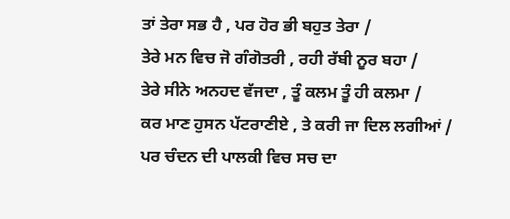ਤਾਂ ਤੇਰਾ ਸਭ ਹੈ , ਪਰ ਹੋਰ ਭੀ ਬਹੁਤ ਤੇਰਾ /
ਤੇਰੇ ਮਨ ਵਿਚ ਜੋ ਗੰਗੋਤਰੀ , ਰਹੀ ਰੱਬੀ ਨੂਰ ਬਹਾ /
ਤੇਰੇ ਸੀਨੇ ਅਨਹਦ ਵੱਜਦਾ , ਤੂੰ ਕਲਮ ਤੂੰ ਹੀ ਕਲਮਾ /
ਕਰ ਮਾਣ ਹੁਸਨ ਪੱਟਰਾਣੀਏ , ਤੇ ਕਰੀ ਜਾ ਦਿਲ ਲਗੀਆਂ /
ਪਰ ਚੰਦਨ ਦੀ ਪਾਲਕੀ ਵਿਚ ਸਚ ਦਾ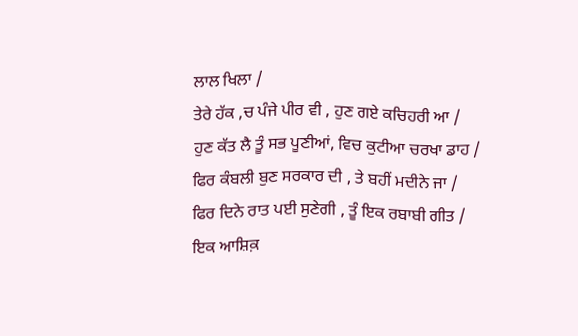ਲਾਲ ਖਿਲਾ /
ਤੇਰੇ ਹੱਕ ,ਚ ਪੰਜੇ ਪੀਰ ਵੀ , ਹੁਣ ਗਏ ਕਚਿਹਰੀ ਆ /
ਹੁਣ ਕੱਤ ਲੈ ਤੂੰ ਸਭ ਪੂਣੀਆਂ, ਵਿਚ ਕੁਟੀਆ ਚਰਖਾ ਡਾਹ /
ਫਿਰ ਕੰਬਲੀ ਬੁਣ ਸਰਕਾਰ ਦੀ , ਤੇ ਬਹੀਂ ਮਦੀਨੇ ਜਾ /
ਫਿਰ ਦਿਨੇ ਰਾਤ ਪਈ ਸੁਣੇਗੀ , ਤੂੰ ਇਕ ਰਬਾਬੀ ਗੀਤ /
ਇਕ ਆਸ਼ਿਕ਼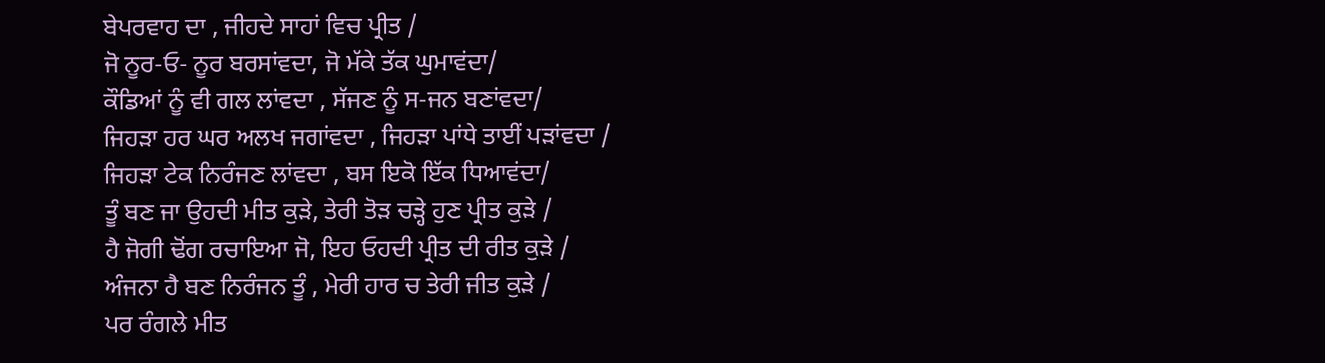ਬੇਪਰਵਾਹ ਦਾ , ਜੀਹਦੇ ਸਾਹਾਂ ਵਿਚ ਪ੍ਰੀਤ /
ਜੋ ਨੂਰ-ਓ- ਨੂਰ ਬਰਸਾਂਵਦਾ, ਜੋ ਮੱਕੇ ਤੱਕ ਘੁਮਾਵਂਦਾ/
ਕੌਡਿਆਂ ਨੂੰ ਵੀ ਗਲ ਲਾਂਵਦਾ , ਸੱਜਣ ਨੂੰ ਸ-ਜਨ ਬਣਾਂਵਦਾ/
ਜਿਹੜਾ ਹਰ ਘਰ ਅਲਖ ਜਗਾਂਵਦਾ , ਜਿਹੜਾ ਪਾਂਧੇ ਤਾਈਂ ਪੜਾਂਵਦਾ /
ਜਿਹੜਾ ਟੇਕ ਨਿਰੰਜਣ ਲਾਂਵਦਾ , ਬਸ ਇਕੋ ਇੱਕ ਧਿਆਵਂਦਾ/
ਤੂੰ ਬਣ ਜਾ ਉਹਦੀ ਮੀਤ ਕੁੜੇ, ਤੇਰੀ ਤੋੜ ਚੜ੍ਹੇ ਹੁਣ ਪ੍ਰੀਤ ਕੁੜੇ /
ਹੈ ਜੋਗੀ ਢੋਂਗ ਰਚਾਇਆ ਜੋ, ਇਹ ਓਹਦੀ ਪ੍ਰੀਤ ਦੀ ਰੀਤ ਕੁੜੇ /
ਅੰਜਨਾ ਹੈ ਬਣ ਨਿਰੰਜਨ ਤੂੰ , ਮੇਰੀ ਹਾਰ ਚ ਤੇਰੀ ਜੀਤ ਕੁੜੇ /
ਪਰ ਰੰਗਲੇ ਮੀਤ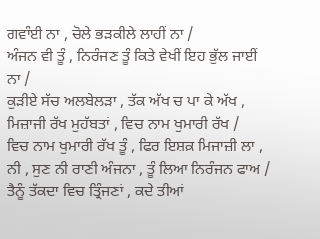ਗਵਾੰਈ ਨਾ , ਚੋਲੇ ਭੜਕੀਲੇ ਲਾਹੀਂ ਨਾ /
ਅੰਜਨ ਵੀ ਤੂੰ , ਨਿਰੰਜਣ ਤੂੰ ਕਿਤੇ ਵੇਖੀਂ ਇਹ ਭੁੱਲ ਜਾਈਂ ਨਾ /
ਕੁੜੀਏ ਸੱਚ ਅਲਬੇਲੜਾ , ਤੱਕ ਅੱਖ ਚ ਪਾ ਕੇ ਅੱਖ ,
ਮਿਜ਼ਾਜੀ ਰੱਖ ਮੁਹੱਬਤਾਂ , ਵਿਚ ਨਾਮ ਖੁਮਾਰੀ ਰੱਖ /
ਵਿਚ ਨਾਮ ਖੁਮਾਰੀ ਰੱਖ ਤੂੰ , ਫਿਰ ਇਸ਼ਕ਼ ਮਿਜਾਜ਼ੀ ਲਾ ,
ਨੀ , ਸੁਣ ਨੀ ਰਾਣੀ ਅੰਜਨਾ , ਤੂੰ ਲਿਆ ਨਿਰੰਜਨ ਫਾਅ /
ਤੈਨੂੰ ਤੱਕਦਾ ਵਿਚ ਤ੍ਰਿੰਜਣਾਂ , ਕਦੇ ਤੀਆਂ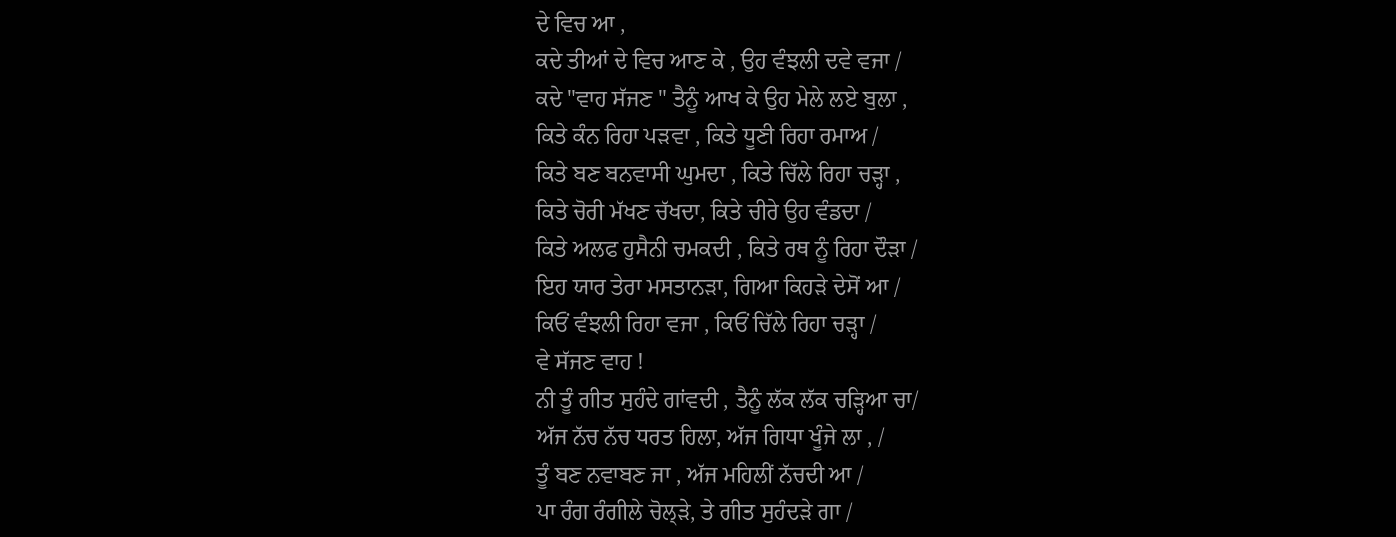ਦੇ ਵਿਚ ਆ ,
ਕਦੇ ਤੀਆਂ ਦੇ ਵਿਚ ਆਣ ਕੇ , ਉਹ ਵੰਝਲੀ ਦਵੇ ਵਜਾ /
ਕਦੇ "ਵਾਹ ਸੱਜਣ " ਤੈਨੂੰ ਆਖ ਕੇ ਉਹ ਮੇਲੇ ਲਏ ਬੁਲਾ ,
ਕਿਤੇ ਕੰਨ ਰਿਹਾ ਪੜਵਾ , ਕਿਤੇ ਧੂਣੀ ਰਿਹਾ ਰਮਾਅ /
ਕਿਤੇ ਬਣ ਬਨਵਾਸੀ ਘੁਮਦਾ , ਕਿਤੇ ਚਿੱਲੇ ਰਿਹਾ ਚੜ੍ਹਾ ,
ਕਿਤੇ ਚੋਰੀ ਮੱਖਣ ਚੱਖਦਾ, ਕਿਤੇ ਚੀਰੇ ਉਹ ਵੰਡਦਾ /
ਕਿਤੇ ਅਲਫ ਹੁਸੈਨੀ ਚਮਕਦੀ , ਕਿਤੇ ਰਥ ਨੂੰ ਰਿਹਾ ਦੌੜਾ /
ਇਹ ਯਾਰ ਤੇਰਾ ਮਸਤਾਨੜਾ, ਗਿਆ ਕਿਹੜੇ ਦੇਸੋਂ ਆ /
ਕਿਓਂ ਵੰਝਲੀ ਰਿਹਾ ਵਜਾ , ਕਿਓਂ ਚਿੱਲੇ ਰਿਹਾ ਚੜ੍ਹਾ /
ਵੇ ਸੱਜਣ ਵਾਹ !
ਨੀ ਤੂੰ ਗੀਤ ਸੁਹੰਦੇ ਗਾਂਵਦੀ , ਤੈਨੂੰ ਲੱਕ ਲੱਕ ਚੜ੍ਹਿਆ ਚਾ/
ਅੱਜ ਨੱਚ ਨੱਚ ਧਰਤ ਹਿਲਾ, ਅੱਜ ਗਿਧਾ ਖੂੰਜੇ ਲਾ , /
ਤੂੰ ਬਣ ਨਵਾਬਣ ਜਾ , ਅੱਜ ਮਹਿਲੀਂ ਨੱਚਦੀ ਆ /
ਪਾ ਰੰਗ ਰੰਗੀਲੇ ਚੋਲ੍ੜੇ, ਤੇ ਗੀਤ ਸੁਹੰਦੜੇ ਗਾ /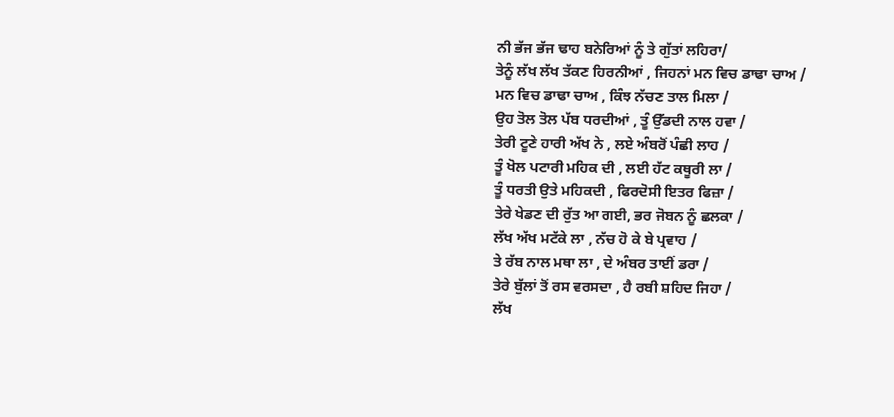ਨੀ ਭੱਜ ਭੱਜ ਢਾਹ ਬਨੇਰਿਆਂ ਨੂੰ ਤੇ ਗੁੱਤਾਂ ਲਹਿਰਾ/
ਤੇਨੂੰ ਲੱਖ ਲੱਖ ਤੱਕਣ ਹਿਰਨੀਆਂ , ਜਿਹਨਾਂ ਮਨ ਵਿਚ ਡਾਢਾ ਚਾਅ /
ਮਨ ਵਿਚ ਡਾਢਾ ਚਾਅ , ਕਿੰਝ ਨੱਚਣ ਤਾਲ ਮਿਲਾ /
ਉਹ ਤੋਲ ਤੋਲ ਪੱਬ ਧਰਦੀਆਂ , ਤੂੰ ਉੱਡਦੀ ਨਾਲ ਹਵਾ /
ਤੇਰੀ ਟੂਣੇ ਹਾਰੀ ਅੱਖ ਨੇ , ਲਏ ਅੰਬਰੋਂ ਪੰਛੀ ਲਾਹ /
ਤੂੰ ਖੋਲ ਪਟਾਰੀ ਮਹਿਕ ਦੀ , ਲਈ ਹੱਟ ਕਥੂਰੀ ਲਾ /
ਤੂੰ ਧਰਤੀ ਉਤੇ ਮਹਿਕਦੀ , ਫਿਰਦੋਸੀ ਇਤਰ ਫਿਜ਼ਾ /
ਤੇਰੇ ਖੇਡਣ ਦੀ ਰੁੱਤ ਆ ਗਈ, ਭਰ ਜੋਬਨ ਨੂੰ ਛਲਕਾ /
ਲੱਖ ਅੱਖ ਮਟੱਕੇ ਲਾ , ਨੱਚ ਹੋ ਕੇ ਬੇ ਪ੍ਰਵਾਹ /
ਤੇ ਰੱਬ ਨਾਲ ਮਥਾ ਲਾ , ਦੇ ਅੰਬਰ ਤਾਈਂ ਡਰਾ /
ਤੇਰੇ ਬੁੱਲਾਂ ਤੋਂ ਰਸ ਵਰਸਦਾ , ਹੈ ਰਬੀ ਸ਼ਹਿਦ ਜਿਹਾ /
ਲੱਖ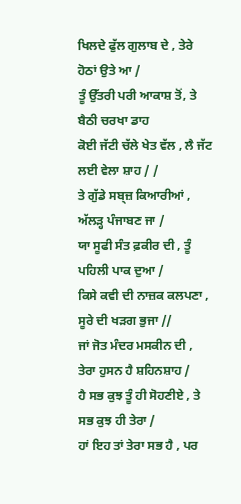ਖਿਲਦੇ ਫੁੱਲ ਗੁਲਾਬ ਦੇ , ਤੇਰੇ ਹੋਠਾਂ ਉਤੇ ਆ /
ਤੂੰ ਉੱਤਰੀ ਪਰੀ ਆਕਾਸ਼ ਤੋਂ, ਤੇ ਬੈਠੀ ਚਰਖਾ ਡਾਹ
ਕੋਈ ਜੱਟੀ ਚੱਲੇ ਖੇਤ ਵੱਲ , ਲੈ ਜੱਟ ਲਈ ਵੇਲਾ ਸ਼ਾਹ / /
ਤੇ ਗੁੱਡੇ ਸਬ੍ਜ਼ ਕਿਆਰੀਆਂ , ਅੱਲੜ੍ਹ ਪੰਜਾਬਣ ਜਾ /
ਯਾ ਸੂਫੀ ਸੰਤ ਫ਼ਕੀਰ ਦੀ , ਤੂੰ ਪਹਿਲੀ ਪਾਕ ਦੁਆ /
ਕਿਸੇ ਕਵੀ ਦੀ ਨਾਜ਼ਕ ਕਲਪਣਾ , ਸੂਰੇ ਦੀ ਖੜਗ ਭੁਜਾ //
ਜਾਂ ਜੋਤ ਮੰਦਰ ਮਸਕੀਨ ਦੀ , ਤੇਰਾ ਹੁਸਨ ਹੈ ਸ਼ਹਿਨਸ਼ਾਹ /
ਹੈ ਸਭ ਕੁਝ ਤੂੰ ਹੀ ਸੋਹਣੀਏ , ਤੇ ਸਭ ਕੁਝ ਹੀ ਤੇਰਾ /
ਹਾਂ ਇਹ ਤਾਂ ਤੇਰਾ ਸਭ ਹੈ , ਪਰ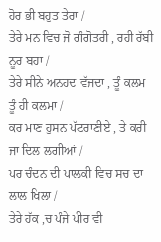ਹੋਰ ਭੀ ਬਹੁਤ ਤੇਰਾ /
ਤੇਰੇ ਮਨ ਵਿਚ ਜੋ ਗੰਗੋਤਰੀ , ਰਹੀ ਰੱਬੀ ਨੂਰ ਬਹਾ /
ਤੇਰੇ ਸੀਨੇ ਅਨਹਦ ਵੱਜਦਾ , ਤੂੰ ਕਲਮ ਤੂੰ ਹੀ ਕਲਮਾ /
ਕਰ ਮਾਣ ਹੁਸਨ ਪੱਟਰਾਣੀਏ , ਤੇ ਕਰੀ ਜਾ ਦਿਲ ਲਗੀਆਂ /
ਪਰ ਚੰਦਨ ਦੀ ਪਾਲਕੀ ਵਿਚ ਸਚ ਦਾ ਲਾਲ ਖਿਲਾ /
ਤੇਰੇ ਹੱਕ ,ਚ ਪੰਜੇ ਪੀਰ ਵੀ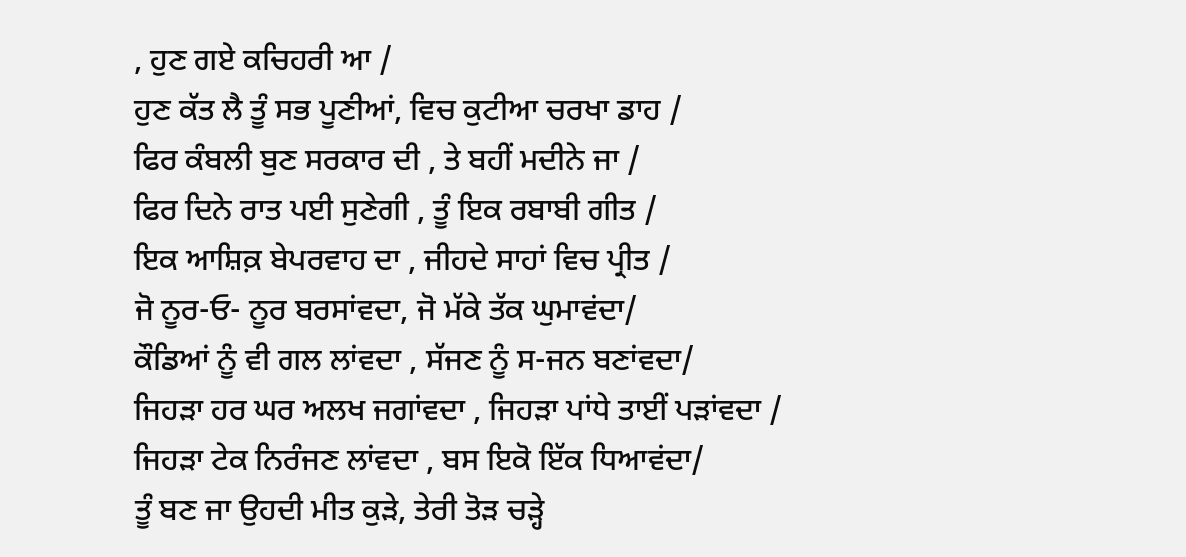, ਹੁਣ ਗਏ ਕਚਿਹਰੀ ਆ /
ਹੁਣ ਕੱਤ ਲੈ ਤੂੰ ਸਭ ਪੂਣੀਆਂ, ਵਿਚ ਕੁਟੀਆ ਚਰਖਾ ਡਾਹ /
ਫਿਰ ਕੰਬਲੀ ਬੁਣ ਸਰਕਾਰ ਦੀ , ਤੇ ਬਹੀਂ ਮਦੀਨੇ ਜਾ /
ਫਿਰ ਦਿਨੇ ਰਾਤ ਪਈ ਸੁਣੇਗੀ , ਤੂੰ ਇਕ ਰਬਾਬੀ ਗੀਤ /
ਇਕ ਆਸ਼ਿਕ਼ ਬੇਪਰਵਾਹ ਦਾ , ਜੀਹਦੇ ਸਾਹਾਂ ਵਿਚ ਪ੍ਰੀਤ /
ਜੋ ਨੂਰ-ਓ- ਨੂਰ ਬਰਸਾਂਵਦਾ, ਜੋ ਮੱਕੇ ਤੱਕ ਘੁਮਾਵਂਦਾ/
ਕੌਡਿਆਂ ਨੂੰ ਵੀ ਗਲ ਲਾਂਵਦਾ , ਸੱਜਣ ਨੂੰ ਸ-ਜਨ ਬਣਾਂਵਦਾ/
ਜਿਹੜਾ ਹਰ ਘਰ ਅਲਖ ਜਗਾਂਵਦਾ , ਜਿਹੜਾ ਪਾਂਧੇ ਤਾਈਂ ਪੜਾਂਵਦਾ /
ਜਿਹੜਾ ਟੇਕ ਨਿਰੰਜਣ ਲਾਂਵਦਾ , ਬਸ ਇਕੋ ਇੱਕ ਧਿਆਵਂਦਾ/
ਤੂੰ ਬਣ ਜਾ ਉਹਦੀ ਮੀਤ ਕੁੜੇ, ਤੇਰੀ ਤੋੜ ਚੜ੍ਹੇ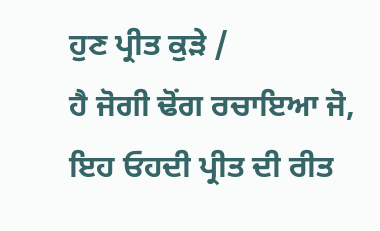ਹੁਣ ਪ੍ਰੀਤ ਕੁੜੇ /
ਹੈ ਜੋਗੀ ਢੋਂਗ ਰਚਾਇਆ ਜੋ, ਇਹ ਓਹਦੀ ਪ੍ਰੀਤ ਦੀ ਰੀਤ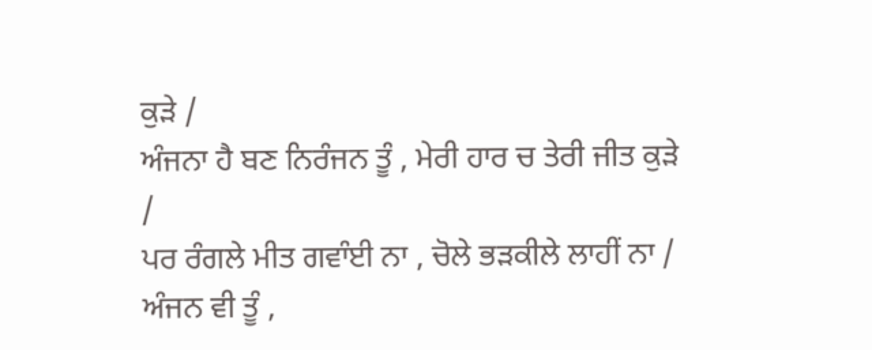ਕੁੜੇ /
ਅੰਜਨਾ ਹੈ ਬਣ ਨਿਰੰਜਨ ਤੂੰ , ਮੇਰੀ ਹਾਰ ਚ ਤੇਰੀ ਜੀਤ ਕੁੜੇ /
ਪਰ ਰੰਗਲੇ ਮੀਤ ਗਵਾੰਈ ਨਾ , ਚੋਲੇ ਭੜਕੀਲੇ ਲਾਹੀਂ ਨਾ /
ਅੰਜਨ ਵੀ ਤੂੰ ,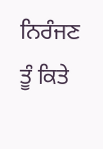ਨਿਰੰਜਣ ਤੂੰ ਕਿਤੇ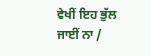ਵੇਖੀਂ ਇਹ ਭੁੱਲ ਜਾਈਂ ਨਾ /